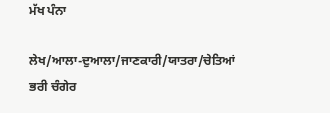ਮੱਖ ਪੰਨਾ

ਲੇਖ/ਆਲਾ-ਦੁਆਲਾ/ਜਾਣਕਾਰੀ/ਯਾਤਰਾ/ਚੇਤਿਆਂ ਭਰੀ ਚੰਗੇਰ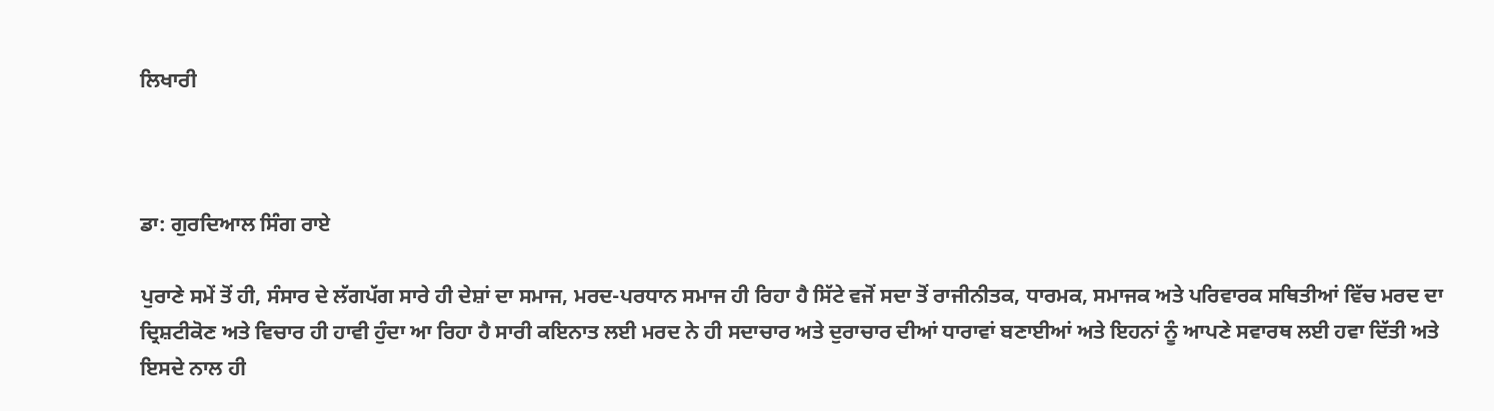ਲਿਖਾਰੀ



ਡਾ: ਗੁਰਦਿਆਲ ਸਿੰਗ ਰਾਏ

ਪੁਰਾਣੇ ਸਮੇਂ ਤੋਂ ਹੀ, ਸੰਸਾਰ ਦੇ ਲੱਗਪੱਗ ਸਾਰੇ ਹੀ ਦੇਸ਼ਾਂ ਦਾ ਸਮਾਜ, ਮਰਦ-ਪਰਧਾਨ ਸਮਾਜ ਹੀ ਰਿਹਾ ਹੈ ਸਿੱਟੇ ਵਜੋਂ ਸਦਾ ਤੋਂ ਰਾਜੀਨੀਤਕ, ਧਾਰਮਕ, ਸਮਾਜਕ ਅਤੇ ਪਰਿਵਾਰਕ ਸਥਿਤੀਆਂ ਵਿੱਚ ਮਰਦ ਦਾ ਦ੍ਰਿਸ਼ਟੀਕੋਣ ਅਤੇ ਵਿਚਾਰ ਹੀ ਹਾਵੀ ਹੁੰਦਾ ਆ ਰਿਹਾ ਹੈ ਸਾਰੀ ਕਇਨਾਤ ਲਈ ਮਰਦ ਨੇ ਹੀ ਸਦਾਚਾਰ ਅਤੇ ਦੁਰਾਚਾਰ ਦੀਆਂ ਧਾਰਾਵਾਂ ਬਣਾਈਆਂ ਅਤੇ ਇਹਨਾਂ ਨੂੰ ਆਪਣੇ ਸਵਾਰਥ ਲਈ ਹਵਾ ਦਿੱਤੀ ਅਤੇ ਇਸਦੇ ਨਾਲ ਹੀ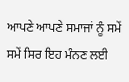ਆਪਣੇ ਆਪਣੇ ਸਮਾਜਾਂ ਨੂੰ ਸਮੇਂ ਸਮੇਂ ਸਿਰ ਇਹ ਮੰਨਣ ਲਈ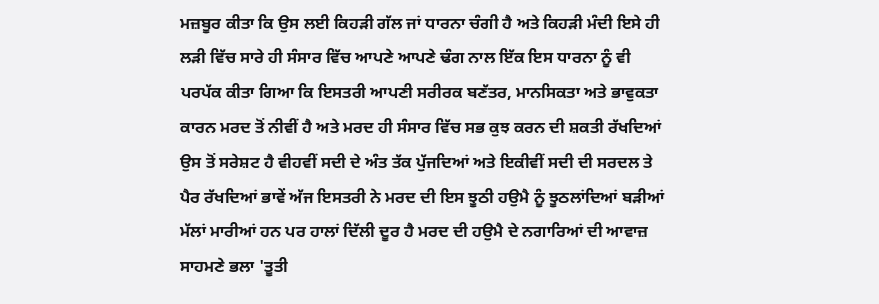ਮਜ਼ਬੂਰ ਕੀਤਾ ਕਿ ਉਸ ਲਈ ਕਿਹੜੀ ਗੱਲ ਜਾਂ ਧਾਰਨਾ ਚੰਗੀ ਹੈ ਅਤੇ ਕਿਹੜੀ ਮੰਦੀ ਇਸੇ ਹੀ ਲੜੀ ਵਿੱਚ ਸਾਰੇ ਹੀ ਸੰਸਾਰ ਵਿੱਚ ਆਪਣੇ ਆਪਣੇ ਢੰਗ ਨਾਲ ਇੱਕ ਇਸ ਧਾਰਨਾ ਨੂੰ ਵੀ ਪਰਪੱਕ ਕੀਤਾ ਗਿਆ ਕਿ ਇਸਤਰੀ ਆਪਣੀ ਸਰੀਰਕ ਬਣੱਤਰ, ਮਾਨਸਿਕਤਾ ਅਤੇ ਭਾਵੁਕਤਾ ਕਾਰਨ ਮਰਦ ਤੋਂ ਨੀਵੀਂ ਹੈ ਅਤੇ ਮਰਦ ਹੀ ਸੰਸਾਰ ਵਿੱਚ ਸਭ ਕੁਝ ਕਰਨ ਦੀ ਸ਼ਕਤੀ ਰੱਖਦਿਆਂ ਉਸ ਤੋਂ ਸਰੇਸ਼ਟ ਹੈ ਵੀਹਵੀਂ ਸਦੀ ਦੇ ਅੰਤ ਤੱਕ ਪੁੱਜਦਿਆਂ ਅਤੇ ਇਕੀਵੀਂ ਸਦੀ ਦੀ ਸਰਦਲ ਤੇ ਪੈਰ ਰੱਖਦਿਆਂ ਭਾਵੇਂ ਅੱਜ ਇਸਤਰੀ ਨੇ ਮਰਦ ਦੀ ਇਸ ਝੂਠੀ ਹਉਮੈ ਨੂੰ ਝੂਠਲਾਂਦਿਆਂ ਬੜੀਆਂ ਮੱਲਾਂ ਮਾਰੀਆਂ ਹਨ ਪਰ ਹਾਲਾਂ ਦਿੱਲੀ ਦੂਰ ਹੈ ਮਰਦ ਦੀ ਹਉਮੈ ਦੇ ਨਗਾਰਿਆਂ ਦੀ ਆਵਾਜ਼ ਸਾਹਮਣੇ ਭਲਾ 'ਤੂਤੀ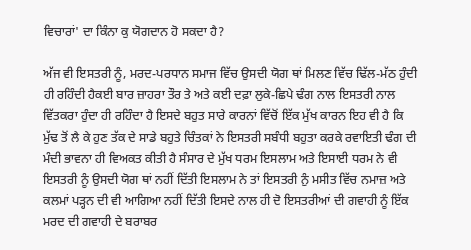ਵਿਚਾਰਾਂ' ਦਾ ਕਿੰਨਾ ਕੁ ਯੋਗਦਾਨ ਹੋ ਸਕਦਾ ਹੈ?

ਅੱਜ ਵੀ ਇਸਤਰੀ ਨੂੰ, ਮਰਦ-ਪਰਧਾਨ ਸਮਾਜ ਵਿੱਚ ਉਸਦੀ ਯੋਗ ਥਾਂ ਮਿਲਣ ਵਿੱਚ ਢਿੱਲ-ਮੱਠ ਹੁੰਦੀ ਹੀ ਰਹਿੰਦੀ ਹੈਕਈ ਬਾਰ ਜ਼ਾਹਰਾ ਤੌਰ ਤੇ ਅਤੇ ਕਈ ਦਫ਼ਾ ਲੁਕੇ-ਛਿਪੇ ਢੰਗ ਨਾਲ ਇਸਤਰੀ ਨਾਲ ਵਿੱਤਕਰਾ ਹੁੰਦਾ ਹੀ ਰਹਿੰਦਾ ਹੈ ਇਸਦੇ ਬਹੁਤ ਸਾਰੇ ਕਾਰਨਾਂ ਵਿੱਚੋਂ ਇੱਕ ਮੁੱਖ ਕਾਰਨ ਇਹ ਵੀ ਹੈ ਕਿ ਮੁੱਢ ਤੋਂ ਲੈ ਕੇ ਹੁਣ ਤੱਕ ਦੇ ਸਾਡੇ ਬਹੁਤੇ ਚਿੰਤਕਾਂ ਨੇ ਇਸਤਰੀ ਸਬੰਧੀ ਬਹੁਤਾ ਕਰਕੇ ਰਵਾਇਤੀ ਢੰਗ ਦੀ ਮੰਦੀ ਭਾਵਨਾ ਹੀ ਵਿਅਕਤ ਕੀਤੀ ਹੈ ਸੰਸਾਰ ਦੇ ਮੁੱਖ ਧਰਮ ਇਸਲਾਮ ਅਤੇ ਇਸਾਈ ਧਰਮ ਨੇ ਵੀ ਇਸਤਰੀ ਨੂੰ ਉਸਦੀ ਯੋਗ ਥਾਂ ਨਹੀਂ ਦਿੱਤੀ ਇਸਲਾਮ ਨੇ ਤਾਂ ਇਸਤਰੀ ਨੁੰ ਮਸੀਤ ਵਿੱਚ ਨਮਾਜ਼ ਅਤੇ ਕਲਮਾਂ ਪੜ੍ਹਨ ਦੀ ਵੀ ਆਗਿਆ ਨਹੀਂ ਦਿੱਤੀ ਇਸਦੇ ਨਾਲ ਹੀ ਦੋ ਇਸਤਰੀਆਂ ਦੀ ਗਵਾਹੀ ਨੂੰ ਇੱਕ ਮਰਦ ਦੀ ਗਵਾਹੀ ਦੇ ਬਰਾਬਰ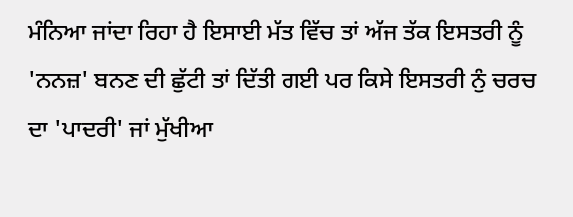ਮੰਨਿਆ ਜਾਂਦਾ ਰਿਹਾ ਹੈ ਇਸਾਈ ਮੱਤ ਵਿੱਚ ਤਾਂ ਅੱਜ ਤੱਕ ਇਸਤਰੀ ਨੂੰ 'ਨਨਜ਼' ਬਨਣ ਦੀ ਛੁੱਟੀ ਤਾਂ ਦਿੱਤੀ ਗਈ ਪਰ ਕਿਸੇ ਇਸਤਰੀ ਨੁੰ ਚਰਚ ਦਾ 'ਪਾਦਰੀ' ਜਾਂ ਮੁੱਖੀਆ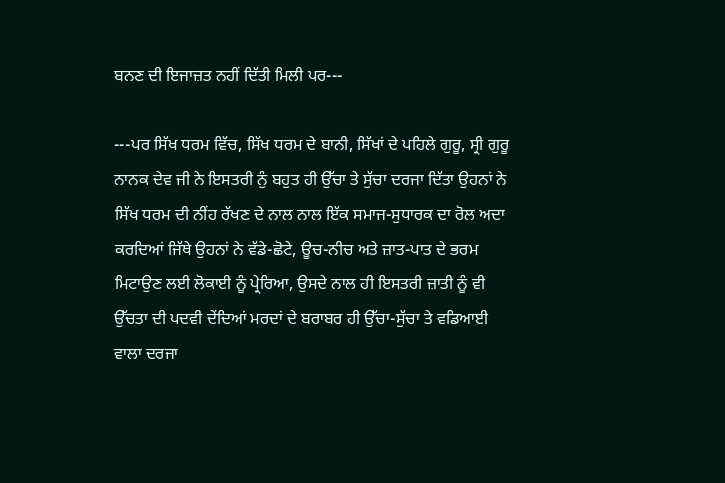ਬਨਣ ਦੀ ਇਜਾਜ਼ਤ ਨਹੀਂ ਦਿੱਤੀ ਮਿਲੀ ਪਰ---

---ਪਰ ਸਿੱਖ ਧਰਮ ਵਿੱਚ, ਸਿੱਖ ਧਰਮ ਦੇ ਬਾਨੀ, ਸਿੱਖਾਂ ਦੇ ਪਹਿਲੇ ਗੁਰੂ, ਸ੍ਰੀ ਗੁਰੂ ਨਾਨਕ ਦੇਵ ਜੀ ਨੇ ਇਸਤਰੀ ਨੁੰ ਬਹੁਤ ਹੀ ਉੱਚਾ ਤੇ ਸੁੱਚਾ ਦਰਜਾ ਦਿੱਤਾ ਉਹਨਾਂ ਨੇ ਸਿੱਖ ਧਰਮ ਦੀ ਨੀਂਹ ਰੱਖਣ ਦੇ ਨਾਲ ਨਾਲ ਇੱਕ ਸਮਾਜ-ਸੁਧਾਰਕ ਦਾ ਰੋਲ ਅਦਾ ਕਰਦਿਆਂ ਜਿੱਥੇ ਉਹਨਾਂ ਨੇ ਵੱਡੇ-ਛੋਟੇ, ਊਚ-ਨੀਚ ਅਤੇ ਜ਼ਾਤ-ਪਾਤ ਦੇ ਭਰਮ ਮਿਟਾਉਣ ਲਈ ਲੋਕਾਈ ਨੂੰ ਪ੍ਰੇਰਿਆ, ਉਸਦੇ ਨਾਲ ਹੀ ਇਸਤਰੀ ਜ਼ਾਤੀ ਨੂੰ ਵੀ ਉੱਚਤਾ ਦੀ ਪਦਵੀ ਦੇਂਦਿਆਂ ਮਰਦਾਂ ਦੇ ਬਰਾਬਰ ਹੀ ਉੱਚਾ-ਸੁੱਚਾ ਤੇ ਵਡਿਆਈ ਵਾਲਾ ਦਰਜਾ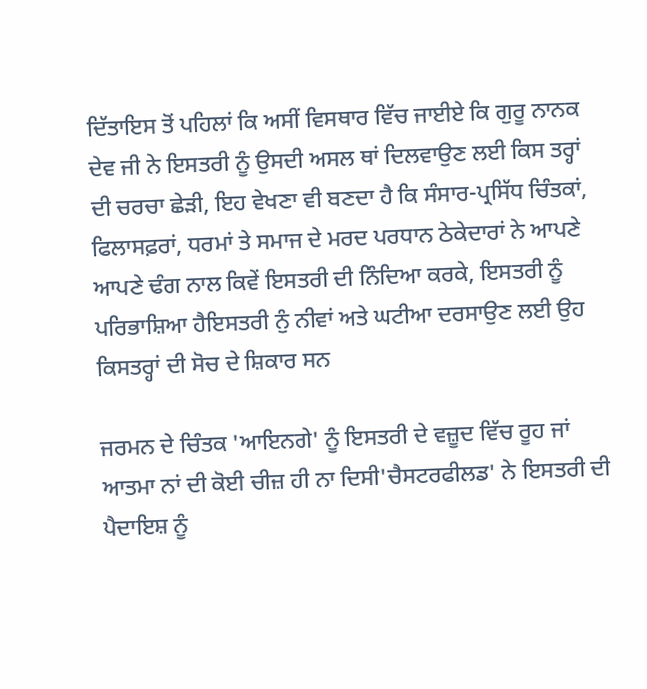ਦਿੱਤਾਇਸ ਤੋਂ ਪਹਿਲਾਂ ਕਿ ਅਸੀਂ ਵਿਸਥਾਰ ਵਿੱਚ ਜਾਈਏ ਕਿ ਗੁਰੂ ਨਾਨਕ ਦੇਵ ਜੀ ਨੇ ਇਸਤਰੀ ਨੂੰ ਉਸਦੀ ਅਸਲ ਥਾਂ ਦਿਲਵਾਉਣ ਲਈ ਕਿਸ ਤਰ੍ਹਾਂ ਦੀ ਚਰਚਾ ਛੇੜੀ, ਇਹ ਵੇਖਣਾ ਵੀ ਬਣਦਾ ਹੈ ਕਿ ਸੰਸਾਰ-ਪ੍ਰਸਿੱਧ ਚਿੰਤਕਾਂ, ਫਿਲਾਸਫ਼ਰਾਂ, ਧਰਮਾਂ ਤੇ ਸਮਾਜ ਦੇ ਮਰਦ ਪਰਧਾਨ ਠੇਕੇਦਾਰਾਂ ਨੇ ਆਪਣੇ ਆਪਣੇ ਢੰਗ ਨਾਲ ਕਿਵੇਂ ਇਸਤਰੀ ਦੀ ਨਿੰਦਿਆ ਕਰਕੇ, ਇਸਤਰੀ ਨੂੰ ਪਰਿਭਾਸ਼ਿਆ ਹੈਇਸਤਰੀ ਨੁੰ ਨੀਵਾਂ ਅਤੇ ਘਟੀਆ ਦਰਸਾਉਣ ਲਈ ਉਹ ਕਿਸਤਰ੍ਹਾਂ ਦੀ ਸੋਚ ਦੇ ਸ਼ਿਕਾਰ ਸਨ

ਜਰਮਨ ਦੇ ਚਿੰਤਕ 'ਆਇਨਗੇ' ਨੂੰ ਇਸਤਰੀ ਦੇ ਵਜ਼ੂਦ ਵਿੱਚ ਰੂਹ ਜਾਂ ਆਤਮਾ ਨਾਂ ਦੀ ਕੋਈ ਚੀਜ਼ ਹੀ ਨਾ ਦਿਸੀ'ਚੈਸਟਰਫੀਲਡ' ਨੇ ਇਸਤਰੀ ਦੀ ਪੈਦਾਇਸ਼ ਨੂੰ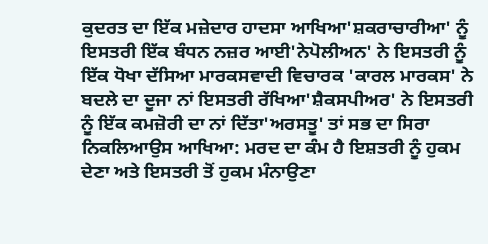ਕੁਦਰਤ ਦਾ ਇੱਕ ਮਜ਼ੇਦਾਰ ਹਾਦਸਾ ਆਖਿਆ'ਸ਼ਕਰਾਚਾਰੀਆ' ਨੂੰ ਇਸਤਰੀ ਇੱਕ ਬੰਧਨ ਨਜ਼ਰ ਆਈ'ਨੇਪੋਲੀਅਨ' ਨੇ ਇਸਤਰੀ ਨੂੰ ਇੱਕ ਧੋਖਾ ਦੱਸਿਆ ਮਾਰਕਸਵਾਦੀ ਵਿਚਾਰਕ 'ਕਾਰਲ ਮਾਰਕਸ' ਨੇ ਬਦਲੇ ਦਾ ਦੂਜਾ ਨਾਂ ਇਸਤਰੀ ਰੱਖਿਆ'ਸ਼ੈਕਸਪੀਅਰ' ਨੇ ਇਸਤਰੀ ਨੂੰ ਇੱਕ ਕਮਜ਼ੋਰੀ ਦਾ ਨਾਂ ਦਿੱਤਾ'ਅਰਸਤੂ' ਤਾਂ ਸਭ ਦਾ ਸਿਰਾ ਨਿਕਲਿਆਉਸ ਆਖਿਆ: ਮਰਦ ਦਾ ਕੰਮ ਹੈ ਇਸ਼ਤਰੀ ਨੂੰ ਹੁਕਮ ਦੇਣਾ ਅਤੇ ਇਸਤਰੀ ਤੋਂ ਹੁਕਮ ਮੰਨਾਉਣਾ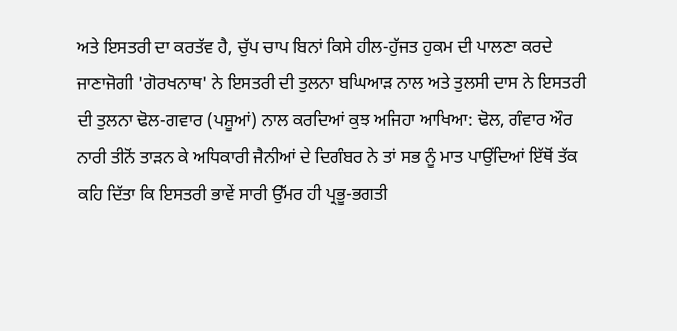ਅਤੇ ਇਸਤਰੀ ਦਾ ਕਰਤੱਵ ਹੈ, ਚੁੱਪ ਚਾਪ ਬਿਨਾਂ ਕਿਸੇ ਹੀਲ-ਹੁੱਜਤ ਹੁਕਮ ਦੀ ਪਾਲਣਾ ਕਰਦੇ ਜਾਣਾਜੋਗੀ 'ਗੋਰਖਨਾਥ' ਨੇ ਇਸਤਰੀ ਦੀ ਤੁਲਨਾ ਬਘਿਆੜ ਨਾਲ ਅਤੇ ਤੁਲਸੀ ਦਾਸ ਨੇ ਇਸਤਰੀ ਦੀ ਤੁਲਨਾ ਢੋਲ-ਗਵਾਰ (ਪਸ਼ੂਆਂ) ਨਾਲ ਕਰਦਿਆਂ ਕੁਝ ਅਜਿਹਾ ਆਖਿਆ: ਢੋਲ, ਗੰਵਾਰ ਔਰ ਨਾਰੀ ਤੀਨੋਂ ਤਾੜਨ ਕੇ ਅਧਿਕਾਰੀ ਜੈਨੀਆਂ ਦੇ ਦਿਗੰਬਰ ਨੇ ਤਾਂ ਸਭ ਨੂੰ ਮਾਤ ਪਾਉਂਦਿਆਂ ਇੱਥੋਂ ਤੱਕ ਕਹਿ ਦਿੱਤਾ ਕਿ ਇਸਤਰੀ ਭਾਵੇਂ ਸਾਰੀ ਉੱਮਰ ਹੀ ਪ੍ਰਭੂ-ਭਗਤੀ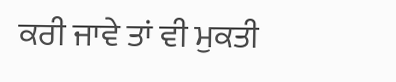ਕਰੀ ਜਾਵੇ ਤਾਂ ਵੀ ਮੁਕਤੀ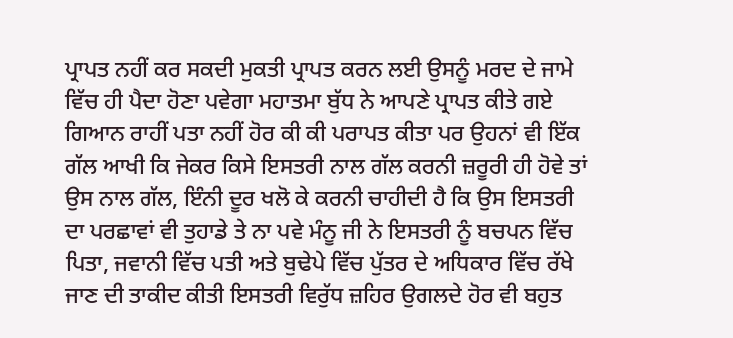ਪ੍ਰਾਪਤ ਨਹੀਂ ਕਰ ਸਕਦੀ ਮੁਕਤੀ ਪ੍ਰਾਪਤ ਕਰਨ ਲਈ ਉਸਨੂੰ ਮਰਦ ਦੇ ਜਾਮੇ ਵਿੱਚ ਹੀ ਪੈਦਾ ਹੋਣਾ ਪਵੇਗਾ ਮਹਾਤਮਾ ਬੁੱਧ ਨੇ ਆਪਣੇ ਪ੍ਰਾਪਤ ਕੀਤੇ ਗਏ ਗਿਆਨ ਰਾਹੀਂ ਪਤਾ ਨਹੀਂ ਹੋਰ ਕੀ ਕੀ ਪਰਾਪਤ ਕੀਤਾ ਪਰ ਉਹਨਾਂ ਵੀ ਇੱਕ ਗੱਲ ਆਖੀ ਕਿ ਜੇਕਰ ਕਿਸੇ ਇਸਤਰੀ ਨਾਲ ਗੱਲ ਕਰਨੀ ਜ਼ਰੂਰੀ ਹੀ ਹੋਵੇ ਤਾਂ ਉਸ ਨਾਲ ਗੱਲ, ਇੰਨੀ ਦੂਰ ਖਲੋ ਕੇ ਕਰਨੀ ਚਾਹੀਦੀ ਹੈ ਕਿ ਉਸ ਇਸਤਰੀ ਦਾ ਪਰਛਾਵਾਂ ਵੀ ਤੁਹਾਡੇ ਤੇ ਨਾ ਪਵੇ ਮੰਨੂ ਜੀ ਨੇ ਇਸਤਰੀ ਨੂੰ ਬਚਪਨ ਵਿੱਚ ਪਿਤਾ, ਜਵਾਨੀ ਵਿੱਚ ਪਤੀ ਅਤੇ ਬੁਢੇਪੇ ਵਿੱਚ ਪੁੱਤਰ ਦੇ ਅਧਿਕਾਰ ਵਿੱਚ ਰੱਖੇ ਜਾਣ ਦੀ ਤਾਕੀਦ ਕੀਤੀ ਇਸਤਰੀ ਵਿਰੁੱਧ ਜ਼ਹਿਰ ਉਗਲਦੇ ਹੋਰ ਵੀ ਬਹੁਤ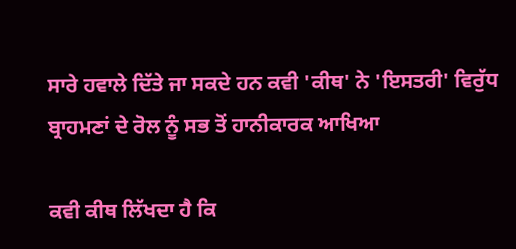ਸਾਰੇ ਹਵਾਲੇ ਦਿੱਤੇ ਜਾ ਸਕਦੇ ਹਨ ਕਵੀ 'ਕੀਥ' ਨੇ 'ਇਸਤਰੀ' ਵਿਰੁੱਧ ਬ੍ਰਾਹਮਣਾਂ ਦੇ ਰੋਲ ਨੂੰ ਸਭ ਤੋਂ ਹਾਨੀਕਾਰਕ ਆਖਿਆ

ਕਵੀ ਕੀਥ ਲਿੱਖਦਾ ਹੈ ਕਿ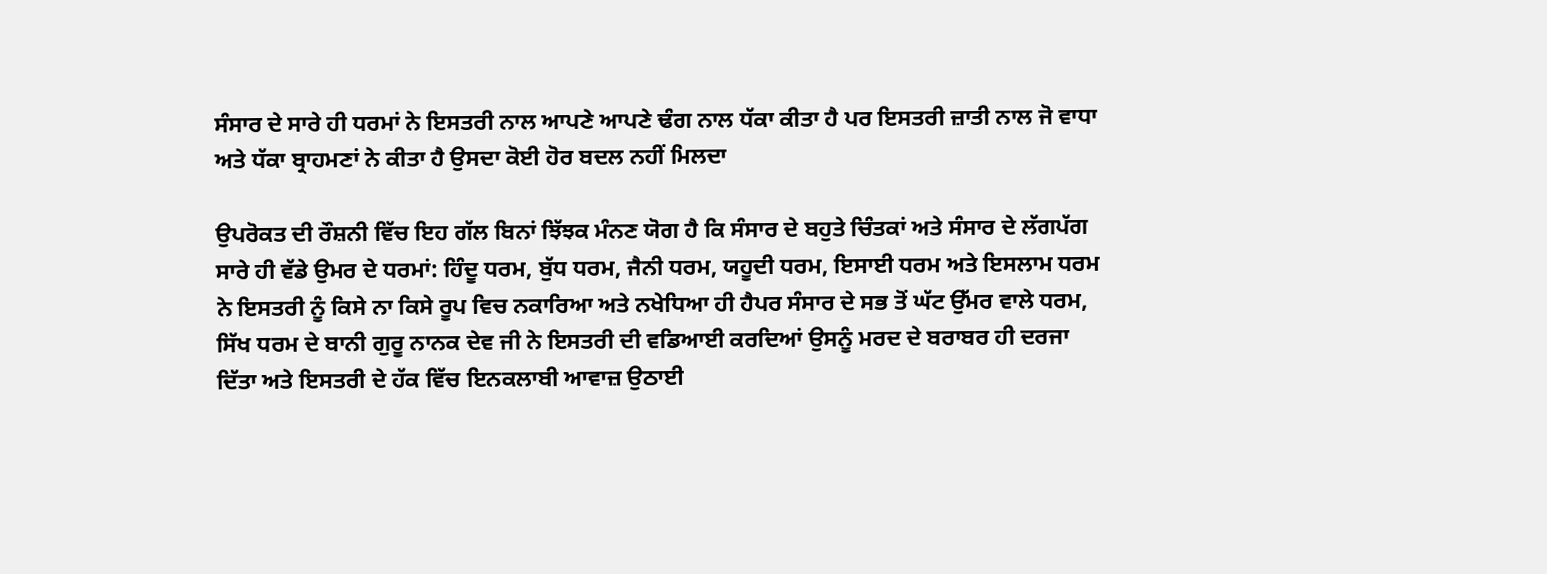ਸੰਸਾਰ ਦੇ ਸਾਰੇ ਹੀ ਧਰਮਾਂ ਨੇ ਇਸਤਰੀ ਨਾਲ ਆਪਣੇ ਆਪਣੇ ਢੰਗ ਨਾਲ ਧੱਕਾ ਕੀਤਾ ਹੈ ਪਰ ਇਸਤਰੀ ਜ਼ਾਤੀ ਨਾਲ ਜੋ ਵਾਧਾ ਅਤੇ ਧੱਕਾ ਬ੍ਰਾਹਮਣਾਂ ਨੇ ਕੀਤਾ ਹੈ ਉਸਦਾ ਕੋਈ ਹੋਰ ਬਦਲ ਨਹੀਂ ਮਿਲਦਾ

ਉਪਰੋਕਤ ਦੀ ਰੌਸ਼ਨੀ ਵਿੱਚ ਇਹ ਗੱਲ ਬਿਨਾਂ ਝਿੱਝਕ ਮੰਨਣ ਯੋਗ ਹੈ ਕਿ ਸੰਸਾਰ ਦੇ ਬਹੁਤੇ ਚਿੰਤਕਾਂ ਅਤੇ ਸੰਸਾਰ ਦੇ ਲੱਗਪੱਗ ਸਾਰੇ ਹੀ ਵੱਡੇ ਉਮਰ ਦੇ ਧਰਮਾਂ: ਹਿੰਦੂ ਧਰਮ, ਬੁੱਧ ਧਰਮ, ਜੈਨੀ ਧਰਮ, ਯਹੂਦੀ ਧਰਮ, ਇਸਾਈ ਧਰਮ ਅਤੇ ਇਸਲਾਮ ਧਰਮ ਨੇ ਇਸਤਰੀ ਨੂੰ ਕਿਸੇ ਨਾ ਕਿਸੇ ਰੂਪ ਵਿਚ ਨਕਾਰਿਆ ਅਤੇ ਨਖੇਧਿਆ ਹੀ ਹੈਪਰ ਸੰਸਾਰ ਦੇ ਸਭ ਤੋਂ ਘੱਟ ਉੱਮਰ ਵਾਲੇ ਧਰਮ, ਸਿੱਖ ਧਰਮ ਦੇ ਬਾਨੀ ਗੁਰੂ ਨਾਨਕ ਦੇਵ ਜੀ ਨੇ ਇਸਤਰੀ ਦੀ ਵਡਿਆਈ ਕਰਦਿਆਂ ਉਸਨੂੰ ਮਰਦ ਦੇ ਬਰਾਬਰ ਹੀ ਦਰਜਾ ਦਿੱਤਾ ਅਤੇ ਇਸਤਰੀ ਦੇ ਹੱਕ ਵਿੱਚ ਇਨਕਲਾਬੀ ਆਵਾਜ਼ ਉਠਾਈ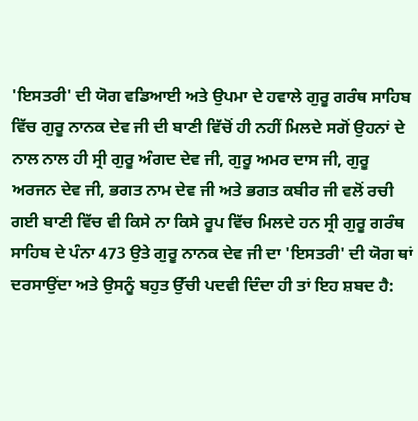'ਇਸਤਰੀ' ਦੀ ਯੋਗ ਵਡਿਆਈ ਅਤੇ ਉਪਮਾ ਦੇ ਹਵਾਲੇ ਗੁਰੂ ਗਰੰਥ ਸਾਹਿਬ ਵਿੱਚ ਗੁਰੂ ਨਾਨਕ ਦੇਵ ਜੀ ਦੀ ਬਾਣੀ ਵਿੱਚੋਂ ਹੀ ਨਹੀਂ ਮਿਲਦੇ ਸਗੋਂ ਉਹਨਾਂ ਦੇ ਨਾਲ ਨਾਲ ਹੀ ਸ੍ਰੀ ਗੁਰੂ ਅੰਗਦ ਦੇਵ ਜੀ, ਗੁਰੂ ਅਮਰ ਦਾਸ ਜੀ, ਗੁਰੂ ਅਰਜਨ ਦੇਵ ਜੀ, ਭਗਤ ਨਾਮ ਦੇਵ ਜੀ ਅਤੇ ਭਗਤ ਕਬੀਰ ਜੀ ਵਲੋਂ ਰਚੀ ਗਈ ਬਾਣੀ ਵਿੱਚ ਵੀ ਕਿਸੇ ਨਾ ਕਿਸੇ ਰੂਪ ਵਿੱਚ ਮਿਲਦੇ ਹਨ ਸ੍ਰੀ ਗੁਰੂ ਗਰੰਥ ਸਾਹਿਬ ਦੇ ਪੰਨਾ 473 ਉਤੇ ਗੁਰੂ ਨਾਨਕ ਦੇਵ ਜੀ ਦਾ 'ਇਸਤਰੀ' ਦੀ ਯੋਗ ਥਾਂ ਦਰਸਾਉਂਦਾ ਅਤੇ ਉਸਨੂੰ ਬਹੁਤ ਉੱਚੀ ਪਦਵੀ ਦਿੰਦਾ ਹੀ ਤਾਂ ਇਹ ਸ਼ਬਦ ਹੈ: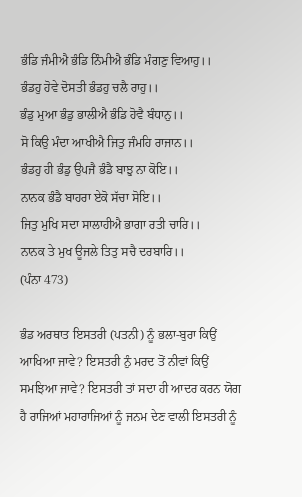ਭੰਡਿ ਜੰਮੀਐ ਭੰਡਿ ਨਿੰਮੀਐ ਭੰਡਿ ਮੰਗਣੁ ਵਿਆਹੁ।।
ਭੰਡਹੁ ਹੋਵੇ ਦੋਸਤੀ ਭੰਡਹੁ ਚਲੈ ਰਾਹੁ।।
ਭੰਡੁ ਮੁਆ ਭੰਡੁ ਭਾਲੀਐ ਭੰਡਿ ਹੋਵੈ ਬੰਧਾਨੁ।।
ਸੋ ਕਿਉ ਮੰਦਾ ਆਖੀਐ ਜਿਤੁ ਜੰਮਹਿ ਰਾਜਾਨ।।
ਭੰਡਹੁ ਹੀ ਭੰਡੁ ਉਪਜੈ ਭੰਡੈ ਬਾਝੁ ਨਾ ਕੋਇ।।
ਨਾਨਕ ਭੰਡੈ ਬਾਹਰਾ ਏਕੋ ਸੱਚਾ ਸੋਇ।।
ਜਿਤੁ ਮੁਖਿ ਸਦਾ ਸਾਲਾਹੀਐ ਭਾਗਾ ਰਤੀ ਚਾਰਿ।।
ਨਾਨਕ ਤੇ ਮੁਖ ਊਜਲੇ ਤਿਤੁ ਸਚੈ ਦਰਬਾਰਿ।।
(ਪੰਨਾ 473)

ਭੰਡ ਅਰਥਾਤ ਇਸਤਰੀ (ਪਤਨੀ) ਨੂੰ ਭਲਾ-ਬੁਰਾ ਕਿਉਂ ਆਖਿਆ ਜਾਵੇ? ਇਸਤਰੀ ਨੁੰ ਮਰਦ ਤੋਂ ਨੀਵਾਂ ਕਿਉਂ ਸਮਝਿਆ ਜਾਵੇ? ਇਸਤਰੀ ਤਾਂ ਸਦਾ ਹੀ ਆਦਰ ਕਰਨ ਯੋਗ ਹੈ ਰਾਜਿਆਂ ਮਹਾਰਾਜਿਆਂ ਨੂੰ ਜਨਮ ਦੇਣ ਵਾਲੀ ਇਸਤਰੀ ਨੂੰ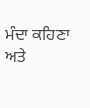ਮੰਦਾ ਕਹਿਣਾ ਅਤੇ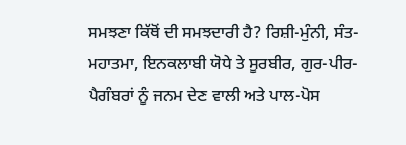ਸਮਝਣਾ ਕਿੱਥੋਂ ਦੀ ਸਮਝਦਾਰੀ ਹੈ? ਰਿਸ਼ੀ-ਮੁੰਨੀ, ਸੰਤ-ਮਹਾਤਮਾ, ਇਨਕਲਾਬੀ ਯੋਧੇ ਤੇ ਸੂਰਬੀਰ, ਗੁਰ-ਪੀਰ-ਪੈਗੰਬਰਾਂ ਨੂੰ ਜਨਮ ਦੇਣ ਵਾਲੀ ਅਤੇ ਪਾਲ-ਪੋਸ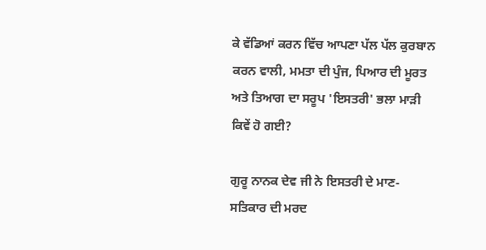ਕੇ ਵੱਡਿਆਂ ਕਰਨ ਵਿੱਚ ਆਪਣਾ ਪੱਲ ਪੱਲ ਕੁਰਬਾਨ ਕਰਨ ਵਾਲੀ, ਮਮਤਾ ਦੀ ਪੁੰਜ, ਪਿਆਰ ਦੀ ਮੂਰਤ ਅਤੇ ਤਿਆਗ ਦਾ ਸਰੂਪ 'ਇਸਤਰੀ' ਭਲਾ ਮਾੜੀ ਕਿਵੇਂ ਹੋ ਗਈ?

ਗੁਰੂ ਨਾਨਕ ਦੇਵ ਜੀ ਨੇ ਇਸਤਰੀ ਦੇ ਮਾਣ-ਸਤਿਕਾਰ ਦੀ ਮਰਦ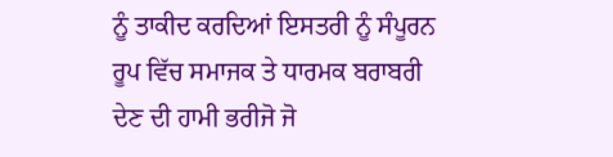ਨੂੰ ਤਾਕੀਦ ਕਰਦਿਆਂ ਇਸਤਰੀ ਨੂੰ ਸੰਪੂਰਨ ਰੂਪ ਵਿੱਚ ਸਮਾਜਕ ਤੇ ਧਾਰਮਕ ਬਰਾਬਰੀ ਦੇਣ ਦੀ ਹਾਮੀ ਭਰੀਜੋ ਜੋ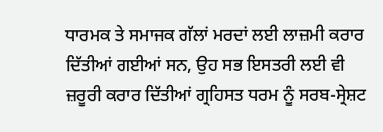ਧਾਰਮਕ ਤੇ ਸਮਾਜਕ ਗੱਲਾਂ ਮਰਦਾਂ ਲਈ ਲਾਜ਼ਮੀ ਕਰਾਰ ਦਿੱਤੀਆਂ ਗਈਆਂ ਸਨ, ਉਹ ਸਭ ਇਸਤਰੀ ਲਈ ਵੀ ਜ਼ਰੂਰੀ ਕਰਾਰ ਦਿੱਤੀਆਂ ਗ੍ਰਹਿਸਤ ਧਰਮ ਨੂੰ ਸਰਬ-ਸ੍ਰੇਸ਼ਟ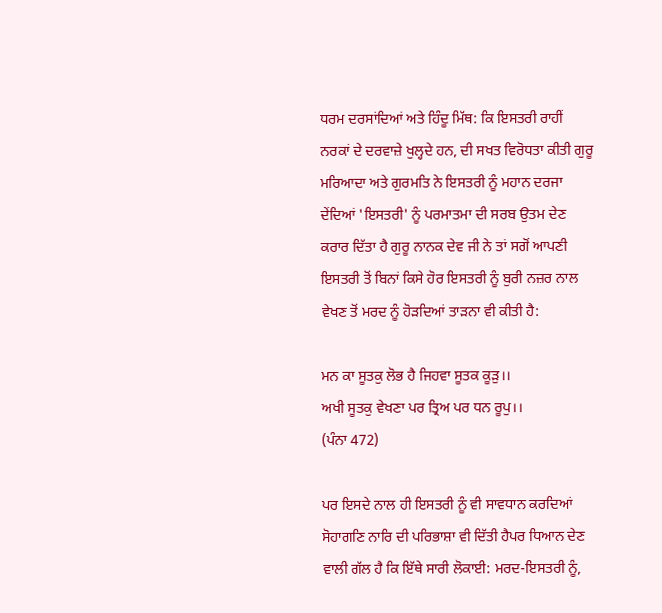ਧਰਮ ਦਰਸਾਂਦਿਆਂ ਅਤੇ ਹਿੰਦੂ ਮਿੱਥ: ਕਿ ਇਸਤਰੀ ਰਾਹੀਂ ਨਰਕਾਂ ਦੇ ਦਰਵਾਜ਼ੇ ਖੁਲ੍ਹਦੇ ਹਨ, ਦੀ ਸਖਤ ਵਿਰੋਧਤਾ ਕੀਤੀ ਗੁਰੂ ਮਰਿਆਦਾ ਅਤੇ ਗੁਰਮਤਿ ਨੇ ਇਸਤਰੀ ਨੂੰ ਮਹਾਨ ਦਰਜਾ ਦੇਂਦਿਆਂ 'ਇਸਤਰੀ' ਨੂੰ ਪਰਮਾਤਮਾ ਦੀ ਸਰਬ ਉਤਮ ਦੇਣ ਕਰਾਰ ਦਿੱਤਾ ਹੈ ਗੁਰੂ ਨਾਨਕ ਦੇਵ ਜੀ ਨੇ ਤਾਂ ਸਗੋਂ ਆਪਣੀ ਇਸਤਰੀ ਤੋਂ ਬਿਨਾਂ ਕਿਸੇ ਹੋਰ ਇਸਤਰੀ ਨੂੰ ਬੁਰੀ ਨਜ਼ਰ ਨਾਲ ਵੇਖਣ ਤੋਂ ਮਰਦ ਨੂੰ ਹੋੜਦਿਆਂ ਤਾੜਨਾ ਵੀ ਕੀਤੀ ਹੈ:

ਮਨ ਕਾ ਸੂਤਕੁ ਲੋਭ ਹੈ ਜਿਹਵਾ ਸੂਤਕ ਕੂੜੁ।।
ਅਖੀ ਸੂਤਕੁ ਵੇਖਣਾ ਪਰ ਤ੍ਰਿਅ ਪਰ ਧਨ ਰੂਪੁ।।
(ਪੰਨਾ 472)

ਪਰ ਇਸਦੇ ਨਾਲ ਹੀ ਇਸਤਰੀ ਨੂੰ ਵੀ ਸਾਵਧਾਨ ਕਰਦਿਆਂ ਸੋਹਾਗਣਿ ਨਾਰਿ ਦੀ ਪਰਿਭਾਸ਼ਾ ਵੀ ਦਿੱਤੀ ਹੈਪਰ ਧਿਆਨ ਦੇਣ ਵਾਲੀ ਗੱਲ ਹੈ ਕਿ ਇੱਥੇ ਸਾਰੀ ਲੋਕਾਈ: ਮਰਦ-ਇਸਤਰੀ ਨੂੰ,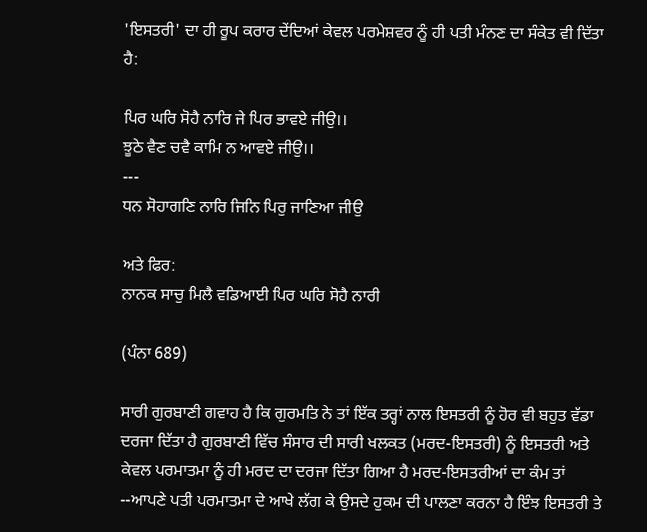'ਇਸਤਰੀ' ਦਾ ਹੀ ਰੂਪ ਕਰਾਰ ਦੇਂਦਿਆਂ ਕੇਵਲ ਪਰਮੇਸ਼ਵਰ ਨੂੰ ਹੀ ਪਤੀ ਮੰਨਣ ਦਾ ਸੰਕੇਤ ਵੀ ਦਿੱਤਾ ਹੈ:

ਪਿਰ ਘਰਿ ਸੋਹੈ ਨਾਰਿ ਜੇ ਪਿਰ ਭਾਵਏ ਜੀਉ।।
ਝੂਠੇ ਵੈਣ ਚਵੈ ਕਾਮਿ ਨ ਆਵਏ ਜੀਉ।।
---
ਧਨ ਸੋਹਾਗਣਿ ਨਾਰਿ ਜਿਨਿ ਪਿਰੁ ਜਾਣਿਆ ਜੀਉ

ਅਤੇ ਫਿਰ:
ਨਾਨਕ ਸਾਚੁ ਮਿਲੈ ਵਡਿਆਈ ਪਿਰ ਘਰਿ ਸੋਹੈ ਨਾਰੀ

(ਪੰਨਾ 689)

ਸਾਰੀ ਗੁਰਬਾਣੀ ਗਵਾਹ ਹੈ ਕਿ ਗੁਰਮਤਿ ਨੇ ਤਾਂ ਇੱਕ ਤਰ੍ਹਾਂ ਨਾਲ ਇਸਤਰੀ ਨੂੰ ਹੋਰ ਵੀ ਬਹੁਤ ਵੱਡਾ ਦਰਜਾ ਦਿੱਤਾ ਹੈ ਗੁਰਬਾਣੀ ਵਿੱਚ ਸੰਸਾਰ ਦੀ ਸਾਰੀ ਖਲਕਤ (ਮਰਦ-ਇਸਤਰੀ) ਨੂੰ ਇਸਤਰੀ ਅਤੇ ਕੇਵਲ ਪਰਮਾਤਮਾ ਨੂੰ ਹੀ ਮਰਦ ਦਾ ਦਰਜਾ ਦਿੱਤਾ ਗਿਆ ਹੈ ਮਰਦ-ਇਸਤਰੀਆਂ ਦਾ ਕੰਮ ਤਾਂ --ਆਪਣੇ ਪਤੀ ਪਰਮਾਤਮਾ ਦੇ ਆਖੇ ਲੱਗ ਕੇ ਉਸਦੇ ਹੁਕਮ ਦੀ ਪਾਲਣਾ ਕਰਨਾ ਹੈ ਇੰਝ ਇਸਤਰੀ ਤੇ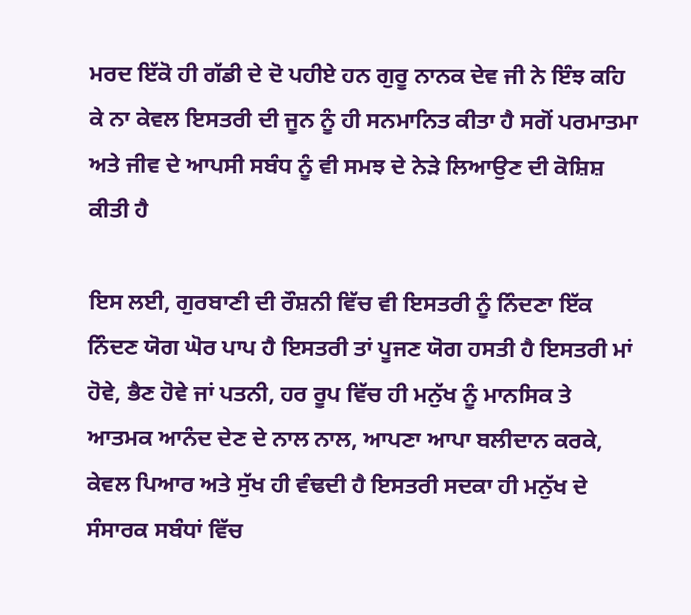ਮਰਦ ਇੱਕੋ ਹੀ ਗੱਡੀ ਦੇ ਦੋ ਪਹੀਏ ਹਨ ਗੁਰੂ ਨਾਨਕ ਦੇਵ ਜੀ ਨੇ ਇੰਝ ਕਹਿ ਕੇ ਨਾ ਕੇਵਲ ਇਸਤਰੀ ਦੀ ਜੂਨ ਨੂੰ ਹੀ ਸਨਮਾਨਿਤ ਕੀਤਾ ਹੈ ਸਗੋਂ ਪਰਮਾਤਮਾ ਅਤੇ ਜੀਵ ਦੇ ਆਪਸੀ ਸਬੰਧ ਨੂੰ ਵੀ ਸਮਝ ਦੇ ਨੇੜੇ ਲਿਆਉਣ ਦੀ ਕੋਸ਼ਿਸ਼ ਕੀਤੀ ਹੈ

ਇਸ ਲਈ, ਗੁਰਬਾਣੀ ਦੀ ਰੌਸ਼ਨੀ ਵਿੱਚ ਵੀ ਇਸਤਰੀ ਨੂੰ ਨਿੰਦਣਾ ਇੱਕ ਨਿੰਦਣ ਯੋਗ ਘੋਰ ਪਾਪ ਹੈ ਇਸਤਰੀ ਤਾਂ ਪੂਜਣ ਯੋਗ ਹਸਤੀ ਹੈ ਇਸਤਰੀ ਮਾਂ ਹੋਵੇ, ਭੈਣ ਹੋਵੇ ਜਾਂ ਪਤਨੀ, ਹਰ ਰੂਪ ਵਿੱਚ ਹੀ ਮਨੁੱਖ ਨੂੰ ਮਾਨਸਿਕ ਤੇ ਆਤਮਕ ਆਨੰਦ ਦੇਣ ਦੇ ਨਾਲ ਨਾਲ, ਆਪਣਾ ਆਪਾ ਬਲੀਦਾਨ ਕਰਕੇ, ਕੇਵਲ ਪਿਆਰ ਅਤੇ ਸੁੱਖ ਹੀ ਵੰਢਦੀ ਹੈ ਇਸਤਰੀ ਸਦਕਾ ਹੀ ਮਨੁੱਖ ਦੇ ਸੰਸਾਰਕ ਸਬੰਧਾਂ ਵਿੱਚ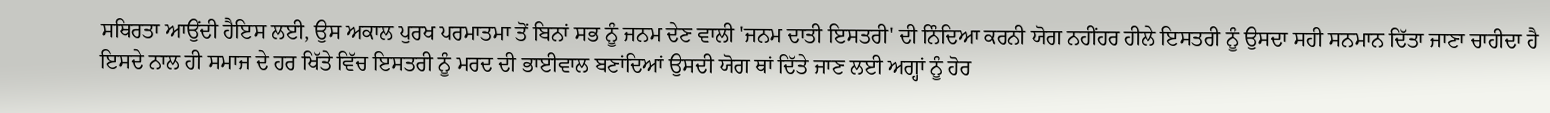ਸਥਿਰਤਾ ਆਉਂਦੀ ਹੈਇਸ ਲਈ, ਉਸ ਅਕਾਲ ਪੁਰਖ ਪਰਮਾਤਮਾ ਤੋਂ ਬਿਨਾਂ ਸਭ ਨੂੰ ਜਨਮ ਦੇਣ ਵਾਲੀ 'ਜਨਮ ਦਾਤੀ ਇਸਤਰੀ' ਦੀ ਨਿੰਦਿਆ ਕਰਨੀ ਯੋਗ ਨਹੀਂਹਰ ਹੀਲੇ ਇਸਤਰੀ ਨੂੰ ਉਸਦਾ ਸਹੀ ਸਨਮਾਨ ਦਿੱਤਾ ਜਾਣਾ ਚਾਹੀਦਾ ਹੈ ਇਸਦੇ ਨਾਲ ਹੀ ਸਮਾਜ ਦੇ ਹਰ ਖਿੱਤੇ ਵਿੱਚ ਇਸਤਰੀ ਨੂੰ ਮਰਦ ਦੀ ਭਾਈਵਾਲ ਬਣਾਂਦਿਆਂ ਉਸਦੀ ਯੋਗ ਥਾਂ ਦਿੱਤੇ ਜਾਣ ਲਈ ਅਗ੍ਹਾਂ ਨੂੰ ਹੋਰ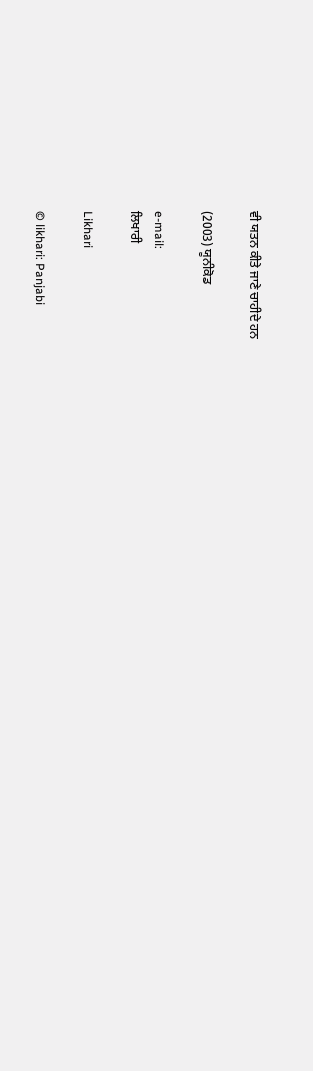ਵੀ ਯਤਨ ਕੀਤੇ ਜਾਣੇ ਚਾਹੀਦੇ ਹਨ

(2003) ਯੂਨੀਕੋਡ

e-mail:
ਲਿਖਾਰੀ

Likhari

© likhari: Panjabi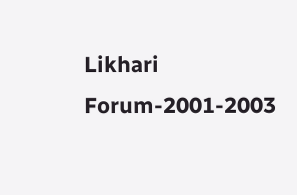Likhari Forum-2001-2003